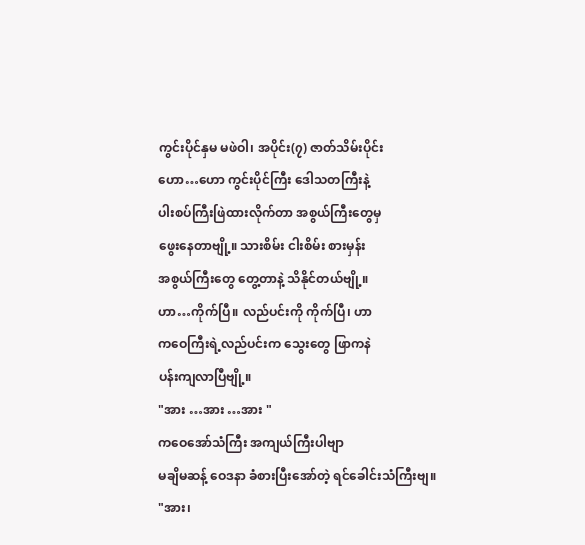ကွင်းပိုင်နှမ မဖဲဝါ၊ အပိုင်း(၇) ဇာတ်သိမ်းပိုင်း
ဟော…ဟော ကွင်းပိုင်ကြီး ဒေါသတကြီးနဲ့
ပါးစပ်ကြီးဖြဲထားလိုက်တာ အစွယ်ကြီးတွေမှ
ဖွေးနေတာဗျို့။ သားစိမ်း ငါးစိမ်း စားမှန်း
အစွယ်ကြီးတွေ တွေ့တာနဲ့ သိနိုင်တယ်ဗျို့။
ဟာ…ကိုက်ပြီ။ လည်ပင်းကို ကိုက်ပြီ၊ ဟာ
ကဝေကြီးရဲ့လည်ပင်းက သွေးတွေ ဖြာကနဲ
ပန်းကျလာပြီဗျို့။
"အား …အား …အား "
ကဝေအော်သံကြီး အကျယ်ကြီးပါဗျာ
မချိမဆန့် ဝေဒနာ ခံစားပြီးအော်တဲ့ ရင်ခေါင်းသံကြီးဗျ။
"အား၊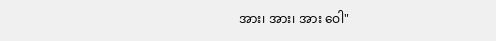အား၊ အား၊ အား ဝေါ"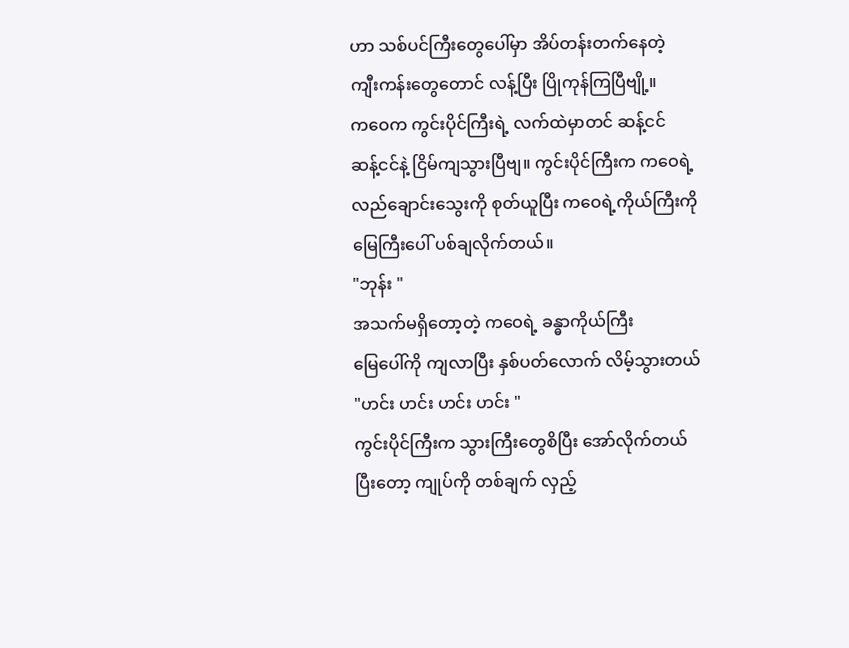ဟာ သစ်ပင်ကြီးတွေပေါ်မှာ အိပ်တန်းတက်နေတဲ့
ကျီးကန်းတွေတောင် လန့်ပြီး ပြိုကုန်ကြပြီဗျို့။
ကဝေက ကွင်းပိုင်ကြီးရဲ့ လက်ထဲမှာတင် ဆန့်ငင်
ဆန့်ငင်နဲ့ ငြိမ်ကျသွားပြီဗျ။ ကွင်းပိုင်ကြီးက ကဝေရဲ့
လည်ချောင်းသွေးကို စုတ်ယူပြီး ကဝေရဲ့ကိုယ်ကြီးကို
မြေကြီးပေါ် ပစ်ချလိုက်တယ်။
"ဘုန်း "
အသက်မရှိတော့တဲ့ ကဝေရဲ့ ခန္ဓာကိုယ်ကြီး
မြေပေါ်ကို ကျလာပြီး နှစ်ပတ်လောက် လိမ့်သွားတယ်
"ဟင်း ဟင်း ဟင်း ဟင်း "
ကွင်းပိုင်ကြီးက သွားကြီးတွေစိပြီး အော်လိုက်တယ်
ပြီးတော့ ကျုပ်ကို တစ်ချက် လှည့်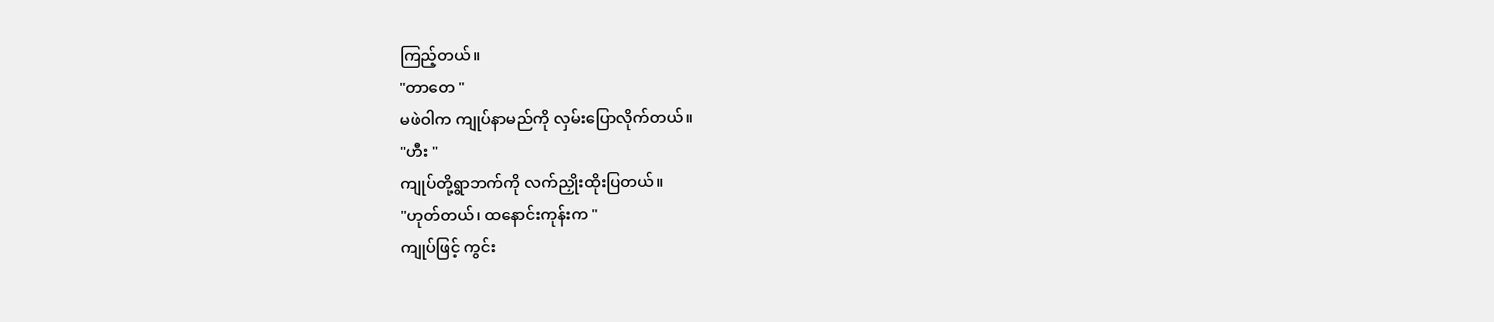ကြည့်တယ်။
"တာတေ "
မဖဲဝါက ကျုပ်နာမည်ကို လှမ်းပြောလိုက်တယ်။
"ဟီး "
ကျုပ်တို့ရွာဘက်ကို လက်ညှိုးထိုးပြတယ်။
"ဟုတ်တယ်၊ ထနောင်းကုန်းက "
ကျုပ်ဖြင့် ကွင်း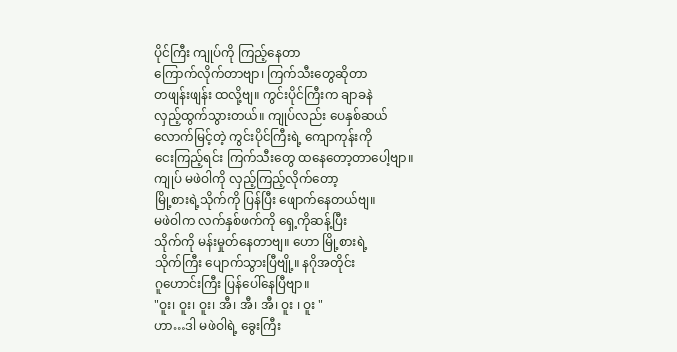ပိုင်ကြီး ကျုပ်ကို ကြည့်နေတာ
ကြောက်လိုက်တာဗျာ၊ ကြက်သီးတွေဆိုတာ
တဖျန်းဖျန်း ထလို့ဗျ။ ကွင်းပိုင်ကြီးက ချာခနဲ
လှည့်ထွက်သွားတယ်။ ကျုပ်လည်း ပေနှစ်ဆယ်
လောက်မြင့်တဲ့ ကွင်းပိုင်ကြီးရဲ့ ကျောကုန်းကို
ငေးကြည့်ရင်း ကြက်သီးတွေ ထနေတော့တာပေါ့ဗျာ။
ကျုပ် မဖဲဝါကို လှည့်ကြည့်လိုက်တော့
မြို့စားရဲ့သိုက်ကို ပြန်ပြီး ဖျောက်နေတယ်ဗျ။
မဖဲဝါက လက်နှစ်ဖက်ကို ရှေ့ကိုဆန့်ပြီး
သိုက်ကို မန်းမှုတ်နေတာဗျ။ ဟော မြို့စားရဲ့
သိုက်ကြီး ပျောက်သွားပြီဗျို့။ နဂိုအတိုင်း
ဂူဟောင်းကြီး ပြန်ပေါ်နေပြီဗျာ။
"ဝူး၊ ဝူး၊ ဝူး၊ အီ၊ အီ၊ အီ၊ ဝူး ၊ ဝူး "
ဟာ…ဒါ မဖဲဝါရဲ့ ခွေးကြီး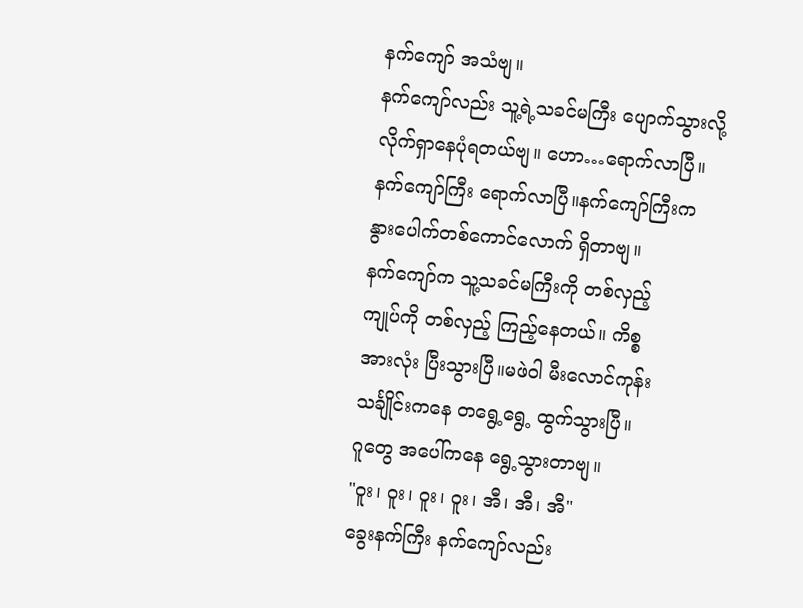နက်ကျော် အသံဗျ။
နက်ကျော်လည်း သူ့ရဲ့သခင်မကြီး ပျောက်သွားလို့
လိုက်ရှာနေပုံရတယ်ဗျ။ ဟော…ရောက်လာပြီ။
နက်ကျော်ကြီး ရောက်လာပြီ။နက်ကျော်ကြီးက
နွားပေါက်တစ်ကောင်လောက် ရှိတာဗျ။
နက်ကျော်က သူ့သခင်မကြီးကို တစ်လှည့်
ကျုပ်ကို တစ်လှည့် ကြည့်နေတယ်။ ကိစ္စ
အားလုံး ပြီးသွားပြီ။မဖဲဝါ မီးလောင်ကုန်း
သင်္ချိုင်းကနေ တရွေ့ရွေ့ ထွက်သွားပြီ။
ဂူတွေ အပေါ်ကနေ ရွေ့သွားတာဗျ။
"ဝူး၊ ဝူး၊ ဝူး၊ ဝူး၊ အီ၊ အီ၊ အီ"
ခွေးနက်ကြီး နက်ကျော်လည်း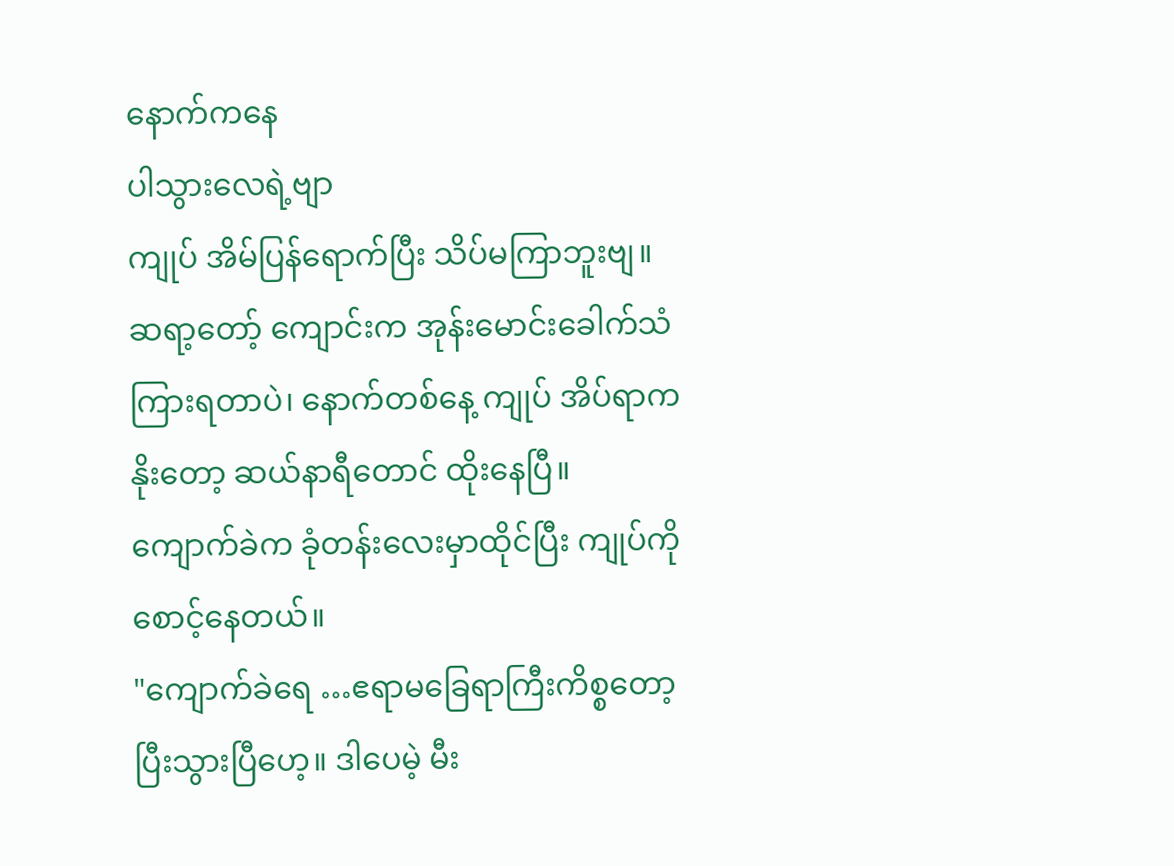နောက်ကနေ
ပါသွားလေရဲ့ဗျာ
ကျုပ် အိမ်ပြန်ရောက်ပြီး သိပ်မကြာဘူးဗျ။
ဆရာ့တော့် ကျောင်းက အုန်းမောင်းခေါက်သံ
ကြားရတာပဲ၊ နောက်တစ်နေ့ ကျုပ် အိပ်ရာက
နိုးတော့ ဆယ်နာရီတောင် ထိုးနေပြီ။
ကျောက်ခဲက ခုံတန်းလေးမှာထိုင်ပြီး ကျုပ်ကို
စောင့်နေတယ်။
"ကျောက်ခဲရေ …ဧရာမခြေရာကြီးကိစ္စတော့
ပြီးသွားပြီဟေ့။ ဒါပေမဲ့ မီး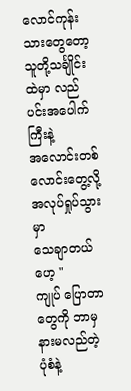လောင်ကုန်းသားတွေတော့
သူတို့သင်္ချိုင်းထဲမှာ လည်ပင်းအပေါက်ကြီးနဲ့
အလောင်းတစ်လောင်းတွေ့လို့ အလုပ်ရှုပ်သွားမှာ
သေချာတယ်ဟေ့ "
ကျုပ် ပြောတာတွေကို ဘာမှ နားမလည်တဲ့
ပုံစံနဲ့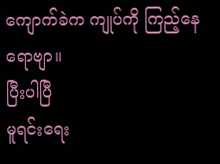ကျောက်ခဲက ကျုပ်ကို ကြည့်နေရောဗျာ။
ပြီးပါပြီ
မူရင်းရေး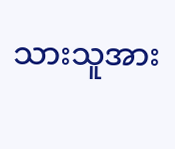သားသူအား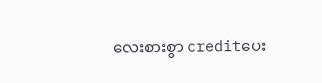လေးစားစွာ creditပေး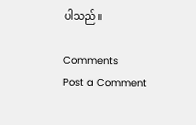ပါသည်။

Comments
Post a Comment